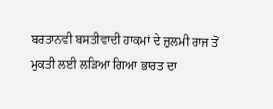ਬਰਤਾਨਵੀ ਬਸਤੀਵਾਦੀ ਹਾਕਮਾਂ ਦੇ ਜ਼ੁਲਮੀ ਰਾਜ ਤੋਂ ਮੁਕਤੀ ਲਈ ਲੜਿਆ ਗਿਆ ਭਾਰਤ ਦਾ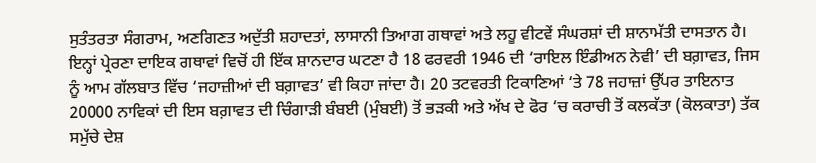ਸੁਤੰਤਰਤਾ ਸੰਗਰਾਮ, ਅਣਗਿਣਤ ਅਦੁੱਤੀ ਸ਼ਹਾਦਤਾਂ, ਲਾਸਾਨੀ ਤਿਆਗ ਗਥਾਵਾਂ ਅਤੇ ਲਹੂ ਵੀਟਵੇਂ ਸੰਘਰਸ਼ਾਂ ਦੀ ਸ਼ਾਨਾਮੱਤੀ ਦਾਸਤਾਨ ਹੈ। ਇਨ੍ਹਾਂ ਪ੍ਰੇਰਣਾ ਦਾਇਕ ਗਥਾਵਾਂ ਵਿਚੋਂ ਹੀ ਇੱਕ ਸ਼ਾਨਦਾਰ ਘਟਣਾ ਹੈ 18 ਫਰਵਰੀ 1946 ਦੀ ‘ਰਾਇਲ ਇੰਡੀਅਨ ਨੇਵੀ’ ਦੀ ਬਗ਼ਾਵਤ, ਜਿਸ ਨੂੰ ਆਮ ਗੱਲਬਾਤ ਵਿੱਚ ‘ਜਹਾਜ਼ੀਆਂ ਦੀ ਬਗ਼ਾਵਤ’ ਵੀ ਕਿਹਾ ਜਾਂਦਾ ਹੈ। 20 ਤਟਵਰਤੀ ਟਿਕਾਣਿਆਂ ‘ਤੇ 78 ਜਹਾਜ਼ਾਂ ਉੱਪਰ ਤਾਇਨਾਤ 20000 ਨਾਵਿਕਾਂ ਦੀ ਇਸ ਬਗ਼ਾਵਤ ਦੀ ਚਿੰਗਾੜੀ ਬੰਬਈ (ਮੁੰਬਈ) ਤੋਂ ਭੜਕੀ ਅਤੇ ਅੱਖ ਦੇ ਫੋਰ ‘ਚ ਕਰਾਚੀ ਤੋਂ ਕਲਕੱਤਾ (ਕੋਲਕਾਤਾ) ਤੱਕ ਸਮੁੱਚੇ ਦੇਸ਼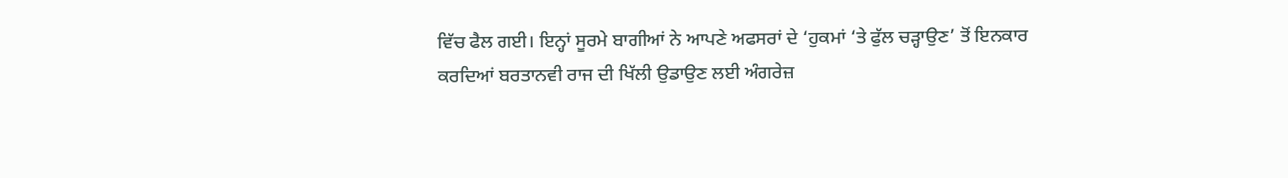ਵਿੱਚ ਫੈਲ ਗਈ। ਇਨ੍ਹਾਂ ਸੂਰਮੇ ਬਾਗੀਆਂ ਨੇ ਆਪਣੇ ਅਫਸਰਾਂ ਦੇ ‘ਹੁਕਮਾਂ ‘ਤੇ ਫੁੱਲ ਚੜ੍ਹਾਉਣ’ ਤੋਂ ਇਨਕਾਰ ਕਰਦਿਆਂ ਬਰਤਾਨਵੀ ਰਾਜ ਦੀ ਖਿੱਲੀ ਉਡਾਉਣ ਲਈ ਅੰਗਰੇਜ਼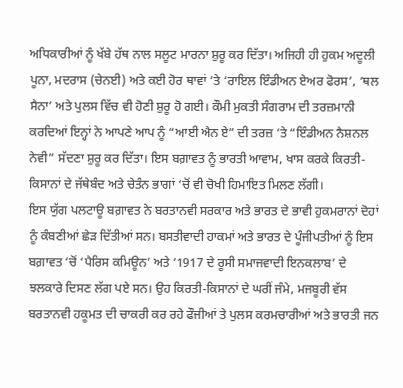ਅਧਿਕਾਰੀਆਂ ਨੂੰ ਖੱਬੇ ਹੱਥ ਨਾਲ ਸਲੂਟ ਮਾਰਨਾ ਸ਼ੁਰੂ ਕਰ ਦਿੱਤਾ। ਅਜਿਹੀ ਹੀ ਹੁਕਮ ਅਦੂਲੀ ਪੂਨਾ, ਮਦਰਾਸ (ਚੇਨਈ) ਅਤੇ ਕਈ ਹੋਰ ਥਾਵਾਂ ‘ਤੇ ‘ਰਾਇਲ ਇੰਡੀਅਨ ਏਅਰ ਫੋਰਸ’, ‘ਥਲ ਸੈਨਾ’ ਅਤੇ ਪੁਲਸ ਵਿੱਚ ਵੀ ਹੋਣੀ ਸ਼ੁਰੂ ਹੋ ਗਈ। ਕੌਮੀ ਮੁਕਤੀ ਸੰਗਰਾਮ ਦੀ ਤਰਜ਼ਮਾਨੀ ਕਰਦਿਆਂ ਇਨ੍ਹਾਂ ਨੇ ਆਪਣੇ ਆਪ ਨੂੰ “ਆਈ ਐਨ ਏ” ਦੀ ਤਰਜ਼ ‘ਤੇ “ਇੰਡੀਅਨ ਨੈਸ਼ਨਲ ਨੇਵੀ” ਸੱਦਣਾ ਸ਼ੁਰੂ ਕਰ ਦਿੱਤਾ। ਇਸ ਬਗ਼ਾਵਤ ਨੂੰ ਭਾਰਤੀ ਆਵਾਮ, ਖਾਸ ਕਰਕੇ ਕਿਰਤੀ-ਕਿਸਾਨਾਂ ਦੇ ਜੱਥੇਬੰਦ ਅਤੇ ਚੇਤੰਨ ਭਾਗਾਂ ‘ਚੋਂ ਵੀ ਚੋਖੀ ਹਿਮਾਇਤ ਮਿਲਣ ਲੱਗੀ।
ਇਸ ਯੁੱਗ ਪਲਟਾਊ ਬਗ਼ਾਵਤ ਨੇ ਬਰਤਾਨਵੀ ਸਰਕਾਰ ਅਤੇ ਭਾਰਤ ਦੇ ਭਾਵੀ ਹੁਕਮਰਾਨਾਂ ਦੋਹਾਂ ਨੂੰ ਕੰਬਣੀਆਂ ਛੇੜ ਦਿੱਤੀਆਂ ਸਨ। ਬਸਤੀਵਾਦੀ ਹਾਕਮਾਂ ਅਤੇ ਭਾਰਤ ਦੇ ਪੂੰਜੀਪਤੀਆਂ ਨੂੰ ਇਸ ਬਗ਼ਾਵਤ ‘ਚੋਂ ‘ਪੈਰਿਸ ਕਮਿਊਨ’ ਅਤੇ ‘1917 ਦੇ ਰੂਸੀ ਸਮਾਜਵਾਦੀ ਇਨਕਲਾਬ’ ਦੇ ਝਲਕਾਰੇ ਦਿਸਣ ਲੱਗ ਪਏ ਸਨ। ਉਹ ਕਿਰਤੀ-ਕਿਸਾਨਾਂ ਦੇ ਘਰੀਂ ਜੰਮੇ, ਮਜਬੂਰੀ ਵੱਸ ਬਰਤਾਨਵੀ ਹਕੂਮਤ ਦੀ ਚਾਕਰੀ ਕਰ ਰਹੇ ਫੌਜੀਆਂ ਤੇ ਪੁਲਸ ਕਰਮਚਾਰੀਆਂ ਅਤੇ ਭਾਰਤੀ ਜਨ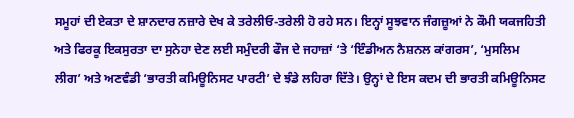ਸਮੂਹਾਂ ਦੀ ਏਕਤਾ ਦੇ ਸ਼ਾਨਦਾਰ ਨਜ਼ਾਰੇ ਦੇਖ ਕੇ ਤਰੇਲੀਓ-ਤਰੇਲੀ ਹੋ ਰਹੇ ਸਨ। ਇਨ੍ਹਾਂ ਸੂਝਵਾਨ ਜੰਗਜ਼ੂਆਂ ਨੇ ਕੌਮੀ ਯਕਜਹਿਤੀ ਅਤੇ ਫਿਰਕੂ ਇਕਸੁਰਤਾ ਦਾ ਸੁਨੇਹਾ ਦੇਣ ਲਈ ਸਮੁੰਦਰੀ ਫੌਜ ਦੇ ਜਹਾਜ਼ਾਂ ‘ਤੇ ‘ਇੰਡੀਅਨ ਨੈਸ਼ਨਲ ਕਾਂਗਰਸ’, ‘ਮੁਸਲਿਮ ਲੀਗ’ ਅਤੇ ਅਣਵੰਡੀ ‘ਭਾਰਤੀ ਕਮਿਊਨਿਸਟ ਪਾਰਟੀ’ ਦੇ ਝੰਡੇ ਲਹਿਰਾ ਦਿੱਤੇ। ਉਨ੍ਹਾਂ ਦੇ ਇਸ ਕਦਮ ਦੀ ਭਾਰਤੀ ਕਮਿਊਨਿਸਟ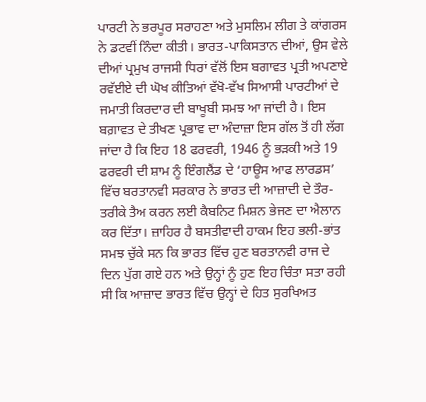ਪਾਰਟੀ ਨੇ ਭਰਪੂਰ ਸਰਾਹਣਾ ਅਤੇ ਮੁਸਲਿਮ ਲੀਗ ਤੇ ਕਾਂਗਰਸ ਨੇ ਡਟਵੀਂ ਨਿੰਦਾ ਕੀਤੀ। ਭਾਰਤ-ਪਾਕਿਸਤਾਨ ਦੀਆਂ, ਉਸ ਵੇਲੇ ਦੀਆਂ ਪ੍ਰਮੁਖ ਰਾਜਸੀ ਧਿਰਾਂ ਵੱਲੋਂ ਇਸ ਬਗਾਵਤ ਪ੍ਰਤੀ ਅਪਣਾਏ ਰਵੱਈਏ ਦੀ ਘੋਖ ਕੀਤਿਆਂ ਵੱਖੋ-ਵੱਖ ਸਿਆਸੀ ਪਾਰਟੀਆਂ ਦੇ ਜਮਾਤੀ ਕਿਰਦਾਰ ਦੀ ਬਾਖੂਬੀ ਸਮਝ ਆ ਜਾਂਦੀ ਹੈ। ਇਸ ਬਗ਼ਾਵਤ ਦੇ ਤੀਖਣ ਪ੍ਰਭਾਵ ਦਾ ਅੰਦਾਜ਼ਾ ਇਸ ਗੱਲ ਤੋਂ ਹੀ ਲੱਗ ਜਾਂਦਾ ਹੈ ਕਿ ਇਹ 18 ਫਰਵਰੀ, 1946 ਨੂੰ ਭੜਕੀ ਅਤੇ 19 ਫਰਵਰੀ ਦੀ ਸ਼ਾਮ ਨੂੰ ਇੰਗਲੈਂਡ ਦੇ ‘ਹਾਊਸ ਆਫ ਲਾਰਡਸ’ ਵਿੱਚ ਬਰਤਾਨਵੀ ਸਰਕਾਰ ਨੇ ਭਾਰਤ ਦੀ ਆਜ਼ਾਦੀ ਦੇ ਤੌਰ-ਤਰੀਕੇ ਤੈਅ ਕਰਨ ਲਈ ਕੈਬਨਿਟ ਮਿਸ਼ਨ ਭੇਜਣ ਦਾ ਐਲਾਨ ਕਰ ਦਿੱਤਾ। ਜ਼ਾਹਿਰ ਹੈ ਬਸਤੀਵਾਦੀ ਹਾਕਮ ਇਹ ਭਲੀ-ਭਾਂਤ ਸਮਝ ਚੁੱਕੇ ਸਨ ਕਿ ਭਾਰਤ ਵਿੱਚ ਹੁਣ ਬਰਤਾਨਵੀ ਰਾਜ ਦੇ ਦਿਨ ਪੁੱਗ ਗਏ ਹਨ ਅਤੇ ਉਨ੍ਹਾਂ ਨੂੰ ਹੁਣ ਇਹ ਚਿੰਤਾ ਸਤਾ ਰਹੀ ਸੀ ਕਿ ਆਜ਼ਾਦ ਭਾਰਤ ਵਿੱਚ ਉਨ੍ਹਾਂ ਦੇ ਹਿਤ ਸੁਰਖਿਅਤ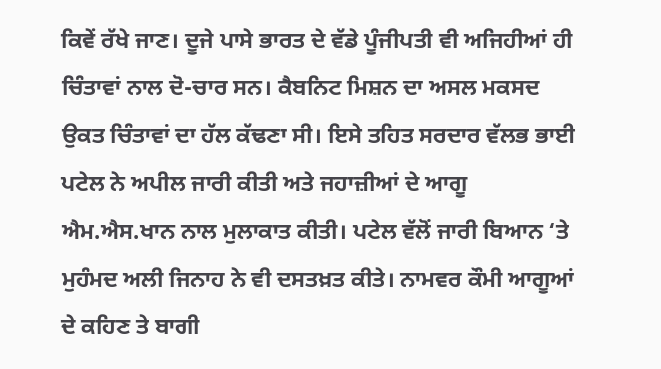ਕਿਵੇਂ ਰੱਖੇ ਜਾਣ। ਦੂਜੇ ਪਾਸੇ ਭਾਰਤ ਦੇ ਵੱਡੇ ਪੂੰਜੀਪਤੀ ਵੀ ਅਜਿਹੀਆਂ ਹੀ ਚਿੰਤਾਵਾਂ ਨਾਲ ਦੋ-ਚਾਰ ਸਨ। ਕੈਬਨਿਟ ਮਿਸ਼ਨ ਦਾ ਅਸਲ ਮਕਸਦ ਉਕਤ ਚਿੰਤਾਵਾਂ ਦਾ ਹੱਲ ਕੱਢਣਾ ਸੀ। ਇਸੇ ਤਹਿਤ ਸਰਦਾਰ ਵੱਲਭ ਭਾਈ ਪਟੇਲ ਨੇ ਅਪੀਲ ਜਾਰੀ ਕੀਤੀ ਅਤੇ ਜਹਾਜ਼ੀਆਂ ਦੇ ਆਗੂ ਐਮ.ਐਸ.ਖਾਨ ਨਾਲ ਮੁਲਾਕਾਤ ਕੀਤੀ। ਪਟੇਲ ਵੱਲੋਂ ਜਾਰੀ ਬਿਆਨ ‘ਤੇ ਮੁਹੰਮਦ ਅਲੀ ਜਿਨਾਹ ਨੇ ਵੀ ਦਸਤਖ਼ਤ ਕੀਤੇ। ਨਾਮਵਰ ਕੌਮੀ ਆਗੂਆਂ ਦੇ ਕਹਿਣ ਤੇ ਬਾਗੀ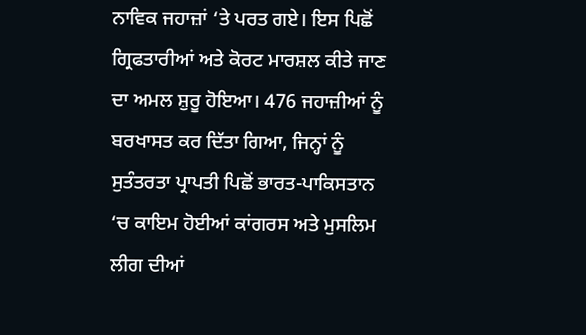ਨਾਵਿਕ ਜਹਾਜ਼ਾਂ ‘ਤੇ ਪਰਤ ਗਏ। ਇਸ ਪਿਛੋਂ ਗ੍ਰਿਫਤਾਰੀਆਂ ਅਤੇ ਕੋਰਟ ਮਾਰਸ਼ਲ ਕੀਤੇ ਜਾਣ ਦਾ ਅਮਲ ਸ਼ੁਰੂ ਹੋਇਆ। 476 ਜਹਾਜ਼ੀਆਂ ਨੂੰ ਬਰਖਾਸਤ ਕਰ ਦਿੱਤਾ ਗਿਆ, ਜਿਨ੍ਹਾਂ ਨੂੰ ਸੁਤੰਤਰਤਾ ਪ੍ਰਾਪਤੀ ਪਿਛੋਂ ਭਾਰਤ-ਪਾਕਿਸਤਾਨ ‘ਚ ਕਾਇਮ ਹੋਈਆਂ ਕਾਂਗਰਸ ਅਤੇ ਮੁਸਲਿਮ ਲੀਗ ਦੀਆਂ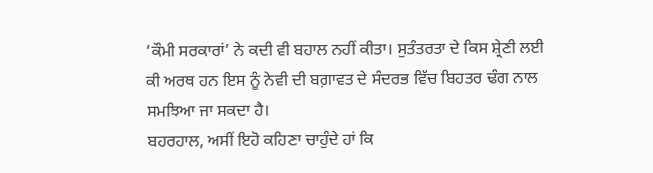‘ਕੌਮੀ ਸਰਕਾਰਾਂ’ ਨੇ ਕਦੀ ਵੀ ਬਹਾਲ ਨਹੀਂ ਕੀਤਾ। ਸੁਤੰਤਰਤਾ ਦੇ ਕਿਸ ਸ਼੍ਰੇਣੀ ਲਈ ਕੀ ਅਰਥ ਹਨ ਇਸ ਨੂੰ ਨੇਵੀ ਦੀ ਬਗ਼ਾਵਤ ਦੇ ਸੰਦਰਭ ਵਿੱਚ ਬਿਹਤਰ ਢੰਗ ਨਾਲ ਸਮਝਿਆ ਜਾ ਸਕਦਾ ਹੈ।
ਬਹਰਹਾਲ, ਅਸੀਂ ਇਹੋ ਕਹਿਣਾ ਚਾਹੁੰਦੇ ਹਾਂ ਕਿ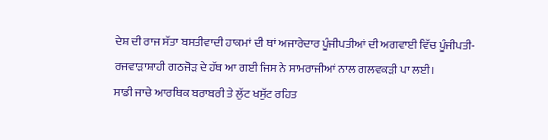ਦੇਸ਼ ਦੀ ਰਾਜ ਸੱਤਾ ਬਸਤੀਵਾਦੀ ਹਾਕਮਾਂ ਦੀ ਥਾਂ ਅਜਾਰੇਦਾਰ ਪੂੰਜੀਪਤੀਆਂ ਦੀ ਅਗਵਾਈ ਵਿੱਚ ਪੂੰਜੀਪਤੀ-ਰਜਵਾੜਾਸ਼ਾਹੀ ਗਠਜੋੜ ਦੇ ਹੱਥ ਆ ਗਈ ਜਿਸ ਨੇ ਸਾਮਰਾਜੀਆਂ ਨਾਲ ਗਲਵਕੜੀ ਪਾ ਲਈ।
ਸਾਡੀ ਜਾਚੇ ਆਰਥਿਕ ਬਰਾਬਰੀ ਤੇ ਲੁੱਟ ਖਸੁੱਟ ਰਹਿਤ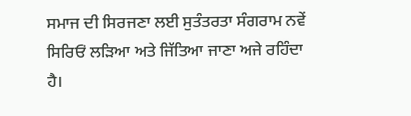ਸਮਾਜ ਦੀ ਸਿਰਜਣਾ ਲਈ ਸੁਤੰਤਰਤਾ ਸੰਗਰਾਮ ਨਵੇਂ ਸਿਰਿਓਂ ਲੜਿਆ ਅਤੇ ਜਿੱਤਿਆ ਜਾਣਾ ਅਜੇ ਰਹਿੰਦਾ ਹੈ।